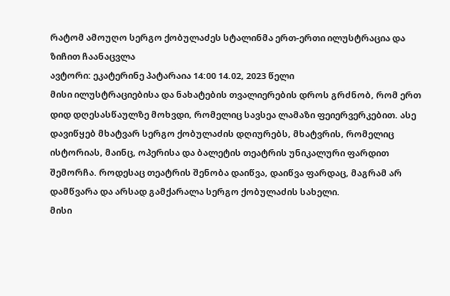რატომ ამოუღო სერგო ქობულაძეს სტალინმა ერთ-ერთი ილუსტრაცია და ზიჩით ჩაანაცვლა
ავტორი: ეკატერინე პატარაია 14:00 14.02, 2023 წელი
მისი ილუსტრაციებისა და ნახატების თვალიერების დროს გრძნობ, რომ ერთ დიდ დღესასწაულზე მოხვდი, რომელიც სავსეა ლამაზი ფეიერვერკებით. ასე დავიწყებ მხატვარ სერგო ქობულაძის დღიურებს, მხატვრის, რომელიც ისტორიას, მაინც, ოპერისა და ბალეტის თეატრის უნიკალური ფარდით შემორჩა. როდესაც თეატრის შენობა დაიწვა, დაიწვა ფარდაც, მაგრამ არ დამწვარა და არსად გამქარალა სერგო ქობულაძის სახელი.
მისი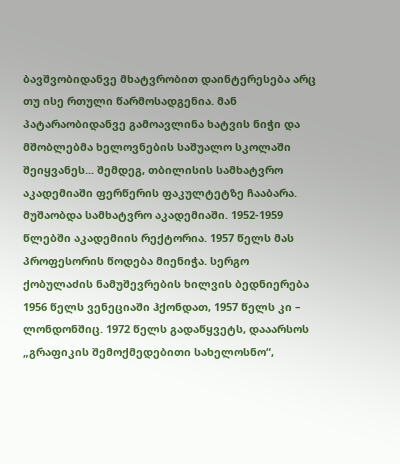ბავშვობიდანვე მხატვრობით დაინტერესება არც თუ ისე რთული წარმოსადგენია. მან პატარაობიდანვე გამოავლინა ხატვის ნიჭი და მშობლებმა ხელოვნების საშუალო სკოლაში შეიყვანეს... შემდეგ, თბილისის სამხატვრო აკადემიაში ფერწერის ფაკულტეტზე ჩააბარა. მუშაობდა სამხატვრო აკადემიაში. 1952-1959 წლებში აკადემიის რექტორია. 1957 წელს მას პროფესორის წოდება მიენიჭა. სერგო ქობულაძის ნამუშევრების ხილვის ბედნიერება 1956 წელს ვენეციაში ჰქონდათ, 1957 წელს კი – ლონდონშიც. 1972 წელს გადაწყვეტს, დააარსოს „გრაფიკის შემოქმედებითი სახელოსნო“,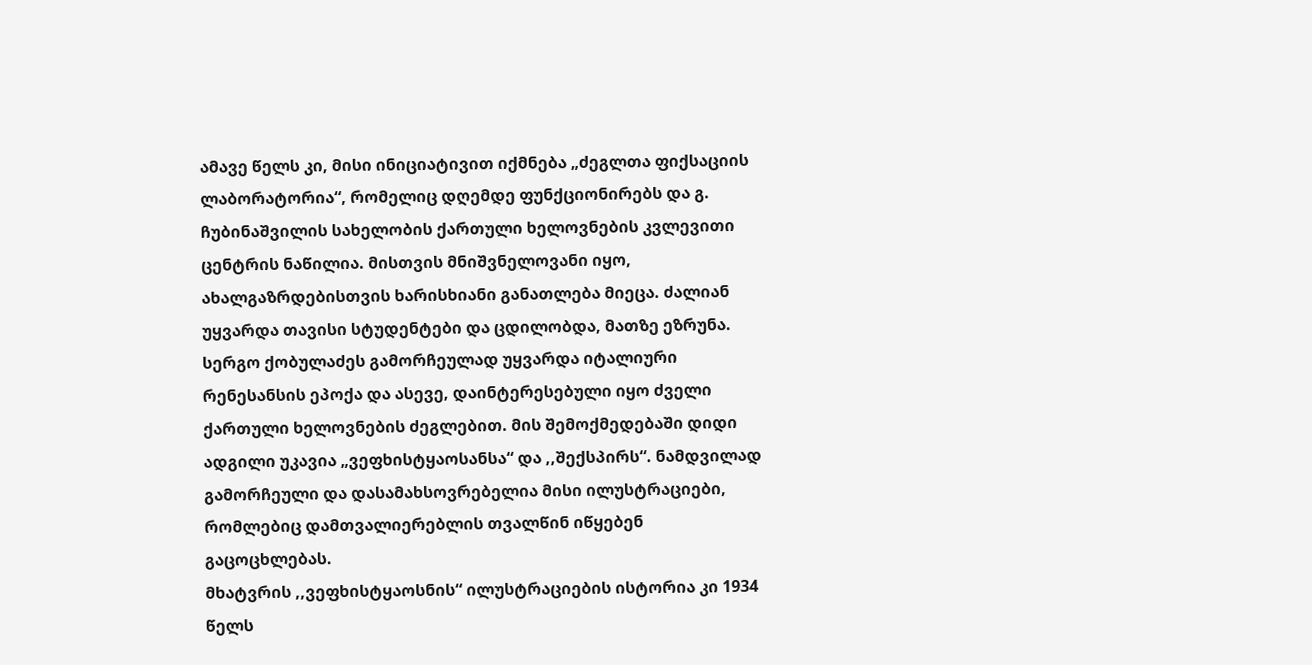ამავე წელს კი, მისი ინიციატივით იქმნება „ძეგლთა ფიქსაციის ლაბორატორია“, რომელიც დღემდე ფუნქციონირებს და გ. ჩუბინაშვილის სახელობის ქართული ხელოვნების კვლევითი ცენტრის ნაწილია. მისთვის მნიშვნელოვანი იყო, ახალგაზრდებისთვის ხარისხიანი განათლება მიეცა. ძალიან უყვარდა თავისი სტუდენტები და ცდილობდა, მათზე ეზრუნა. სერგო ქობულაძეს გამორჩეულად უყვარდა იტალიური რენესანსის ეპოქა და ასევე, დაინტერესებული იყო ძველი ქართული ხელოვნების ძეგლებით. მის შემოქმედებაში დიდი ადგილი უკავია „ვეფხისტყაოსანსა“ და ,,შექსპირს“. ნამდვილად გამორჩეული და დასამახსოვრებელია მისი ილუსტრაციები, რომლებიც დამთვალიერებლის თვალწინ იწყებენ გაცოცხლებას.
მხატვრის ,,ვეფხისტყაოსნის“ ილუსტრაციების ისტორია კი 1934 წელს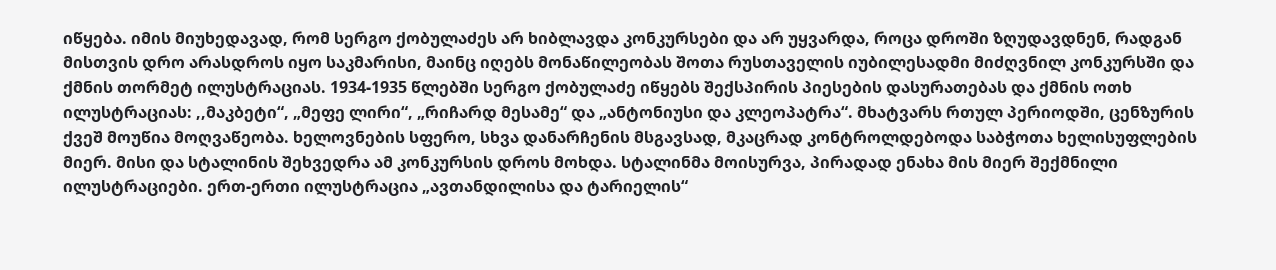იწყება. იმის მიუხედავად, რომ სერგო ქობულაძეს არ ხიბლავდა კონკურსები და არ უყვარდა, როცა დროში ზღუდავდნენ, რადგან მისთვის დრო არასდროს იყო საკმარისი, მაინც იღებს მონაწილეობას შოთა რუსთაველის იუბილესადმი მიძღვნილ კონკურსში და ქმნის თორმეტ ილუსტრაციას. 1934-1935 წლებში სერგო ქობულაძე იწყებს შექსპირის პიესების დასურათებას და ქმნის ოთხ ილუსტრაციას: ,,მაკბეტი“, „მეფე ლირი“, „რიჩარდ მესამე“ და „ანტონიუსი და კლეოპატრა“. მხატვარს რთულ პერიოდში, ცენზურის ქვეშ მოუწია მოღვაწეობა. ხელოვნების სფერო, სხვა დანარჩენის მსგავსად, მკაცრად კონტროლდებოდა საბჭოთა ხელისუფლების მიერ. მისი და სტალინის შეხვედრა ამ კონკურსის დროს მოხდა. სტალინმა მოისურვა, პირადად ენახა მის მიერ შექმნილი ილუსტრაციები. ერთ-ერთი ილუსტრაცია „ავთანდილისა და ტარიელის“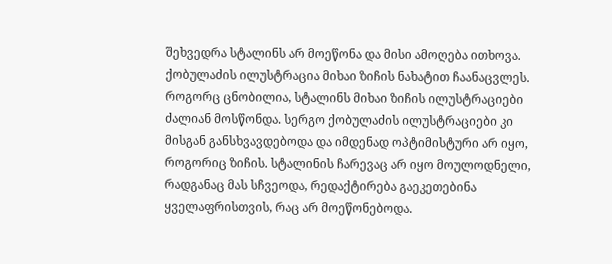შეხვედრა სტალინს არ მოეწონა და მისი ამოღება ითხოვა. ქობულაძის ილუსტრაცია მიხაი ზიჩის ნახატით ჩაანაცვლეს. როგორც ცნობილია, სტალინს მიხაი ზიჩის ილუსტრაციები ძალიან მოსწონდა. სერგო ქობულაძის ილუსტრაციები კი მისგან განსხვავდებოდა და იმდენად ოპტიმისტური არ იყო, როგორიც ზიჩის. სტალინის ჩარევაც არ იყო მოულოდნელი, რადგანაც მას სჩვეოდა, რედაქტირება გაეკეთებინა ყველაფრისთვის, რაც არ მოეწონებოდა.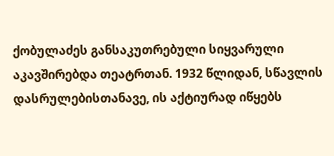ქობულაძეს განსაკუთრებული სიყვარული აკავშირებდა თეატრთან. 1932 წლიდან, სწავლის დასრულებისთანავე, ის აქტიურად იწყებს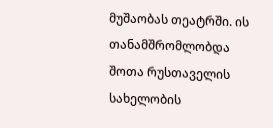მუშაობას თეატრში. ის თანამშრომლობდა შოთა რუსთაველის სახელობის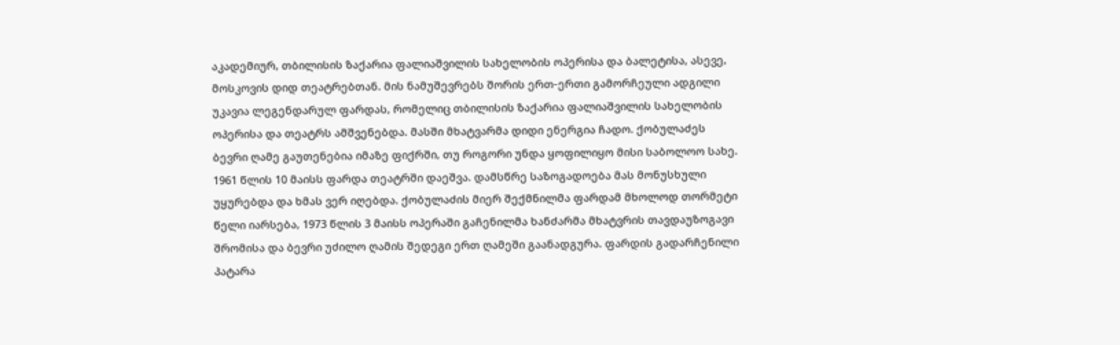აკადემიურ, თბილისის ზაქარია ფალიაშვილის სახელობის ოპერისა და ბალეტისა, ასევე, მოსკოვის დიდ თეატრებთან. მის ნამუშევრებს შორის ერთ-ერთი გამორჩეული ადგილი უკავია ლეგენდარულ ფარდას, რომელიც თბილისის ზაქარია ფალიაშვილის სახელობის ოპერისა და თეატრს ამშვენებდა. მასში მხატვარმა დიდი ენერგია ჩადო. ქობულაძეს ბევრი ღამე გაუთენებია იმაზე ფიქრში, თუ როგორი უნდა ყოფილიყო მისი საბოლოო სახე. 1961 წლის 10 მაისს ფარდა თეატრში დაეშვა. დამსწრე საზოგადოება მას მონუსხული უყურებდა და ხმას ვერ იღებდა. ქობულაძის მიერ შექმნილმა ფარდამ მხოლოდ თორმეტი წელი იარსება, 1973 წლის 3 მაისს ოპერაში გაჩენილმა ხანძარმა მხატვრის თავდაუზოგავი შრომისა და ბევრი უძილო ღამის შედეგი ერთ ღამეში გაანადგურა. ფარდის გადარჩენილი პატარა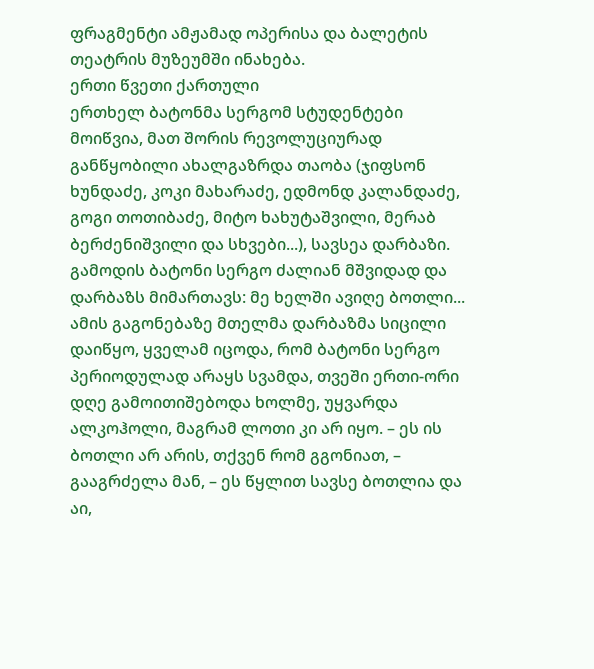ფრაგმენტი ამჟამად ოპერისა და ბალეტის თეატრის მუზეუმში ინახება.
ერთი წვეთი ქართული
ერთხელ ბატონმა სერგომ სტუდენტები მოიწვია, მათ შორის რევოლუციურად განწყობილი ახალგაზრდა თაობა (ჯიფსონ ხუნდაძე, კოკი მახარაძე, ედმონდ კალანდაძე, გოგი თოთიბაძე, მიტო ხახუტაშვილი, მერაბ ბერძენიშვილი და სხვები...), სავსეა დარბაზი. გამოდის ბატონი სერგო ძალიან მშვიდად და დარბაზს მიმართავს: მე ხელში ავიღე ბოთლი... ამის გაგონებაზე მთელმა დარბაზმა სიცილი დაიწყო, ყველამ იცოდა, რომ ბატონი სერგო პერიოდულად არაყს სვამდა, თვეში ერთი-ორი დღე გამოითიშებოდა ხოლმე, უყვარდა ალკოჰოლი, მაგრამ ლოთი კი არ იყო. – ეს ის ბოთლი არ არის, თქვენ რომ გგონიათ, – გააგრძელა მან, – ეს წყლით სავსე ბოთლია და აი,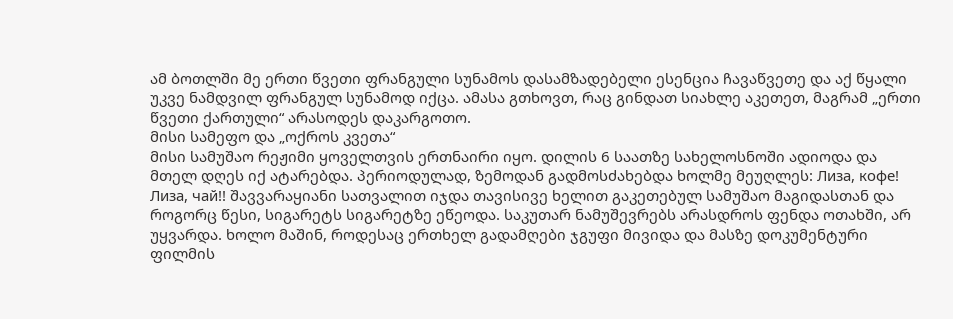ამ ბოთლში მე ერთი წვეთი ფრანგული სუნამოს დასამზადებელი ესენცია ჩავაწვეთე და აქ წყალი უკვე ნამდვილ ფრანგულ სუნამოდ იქცა. ამასა გთხოვთ, რაც გინდათ სიახლე აკეთეთ, მაგრამ „ერთი წვეთი ქართული“ არასოდეს დაკარგოთო.
მისი სამეფო და „ოქროს კვეთა“
მისი სამუშაო რეჟიმი ყოველთვის ერთნაირი იყო. დილის 6 საათზე სახელოსნოში ადიოდა და მთელ დღეს იქ ატარებდა. პერიოდულად, ზემოდან გადმოსძახებდა ხოლმე მეუღლეს: Лиза, кофе! Лиза, чай!! შავვარაყიანი სათვალით იჯდა თავისივე ხელით გაკეთებულ სამუშაო მაგიდასთან და როგორც წესი, სიგარეტს სიგარეტზე ეწეოდა. საკუთარ ნამუშევრებს არასდროს ფენდა ოთახში, არ უყვარდა. ხოლო მაშინ, როდესაც ერთხელ გადამღები ჯგუფი მივიდა და მასზე დოკუმენტური ფილმის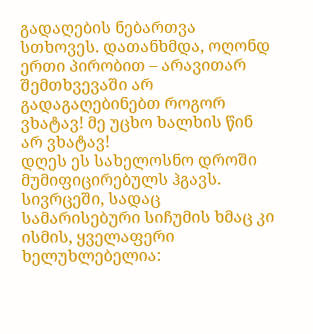გადაღების ნებართვა სთხოვეს. დათანხმდა, ოღონდ ერთი პირობით – არავითარ შემთხვევაში არ გადაგაღებინებთ როგორ ვხატავ! მე უცხო ხალხის წინ არ ვხატავ!
დღეს ეს სახელოსნო დროში მუმიფიცირებულს ჰგავს. სივრცეში, სადაც სამარისებური სიჩუმის ხმაც კი ისმის, ყველაფერი ხელუხლებელია: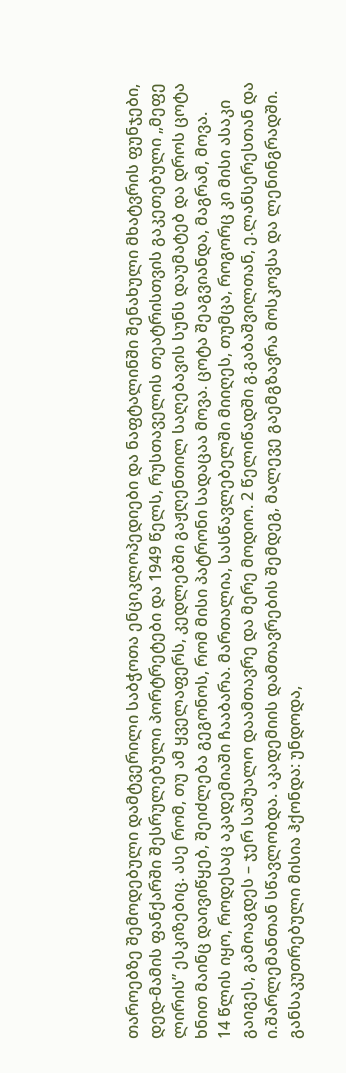თაროებზე შემოდებული დამტვერილი საბჭოთა ენციკლოპედიები და ნაფტალინში შენახული მხატვრის ფუნჯები, დედ-მამის ფანქარში შესრულებული პორტრეტები და 1949 წელს, რუსთაველის თეატრისთვის გაკეთებული „მეფე ლირის” ესკიზებიც. ასე რომ, თუ ამ ყველაფერს, კედლებში გაჟღენთილ საღებავის სუნს დაუმატებ და დროს ცოტა ხნით მაინც დაივიწყებ, შეიძლება გეგონოს, რომ მისი პატრონი სადაცაა მოვა. ცოტა შეაგვიანდა, მაგრამ, მოვა.
14 წლის იყო, როდესაც აკადემიაში ჩააბარა. მართალია, სასწავლებელში მიიღეს, თუმცა, როგორც კი მისი ასაკი გაიგეს, გამოაგდეს – ჯერ საშუალო დაამთავრე და მერე მოდიო. 2 წელიწადში გ.გაბაშვილთან, ე.ლანსერესთან და ი.შარლემანთან სწავლობდა. აკადემიის დამთავრების შემდეგ, მალევე გაემგზავრა მოსკოვსა და ლენინგრადში. განსაკუთრებული მისია ჰქონდა: უნდოდა,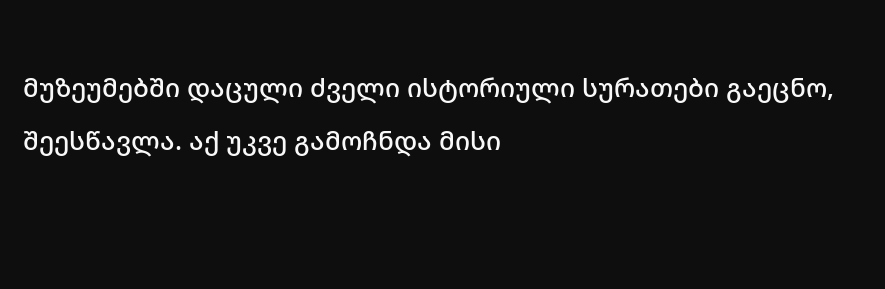მუზეუმებში დაცული ძველი ისტორიული სურათები გაეცნო, შეესწავლა. აქ უკვე გამოჩნდა მისი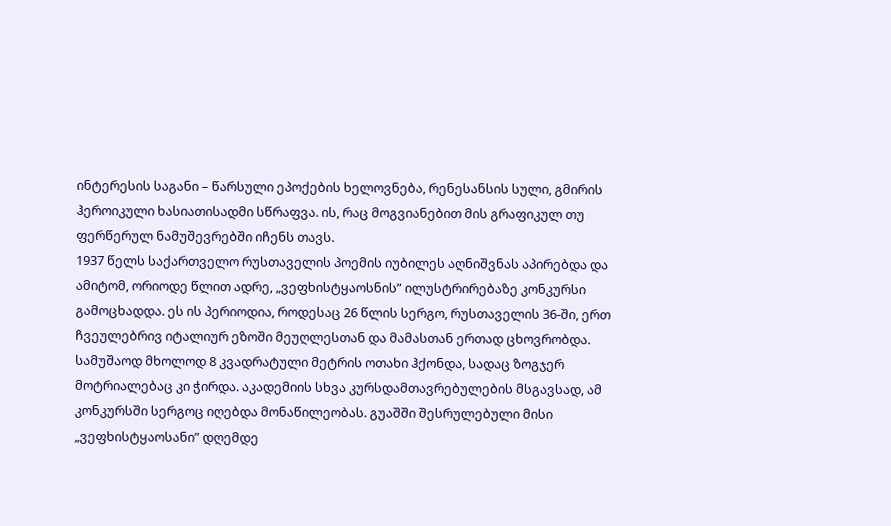ინტერესის საგანი – წარსული ეპოქების ხელოვნება, რენესანსის სული, გმირის ჰეროიკული ხასიათისადმი სწრაფვა. ის, რაც მოგვიანებით მის გრაფიკულ თუ ფერწერულ ნამუშევრებში იჩენს თავს.
1937 წელს საქართველო რუსთაველის პოემის იუბილეს აღნიშვნას აპირებდა და ამიტომ, ორიოდე წლით ადრე, „ვეფხისტყაოსნის” ილუსტრირებაზე კონკურსი გამოცხადდა. ეს ის პერიოდია, როდესაც 26 წლის სერგო, რუსთაველის 36-ში, ერთ ჩვეულებრივ იტალიურ ეზოში მეუღლესთან და მამასთან ერთად ცხოვრობდა. სამუშაოდ მხოლოდ 8 კვადრატული მეტრის ოთახი ჰქონდა, სადაც ზოგჯერ მოტრიალებაც კი ჭირდა. აკადემიის სხვა კურსდამთავრებულების მსგავსად, ამ კონკურსში სერგოც იღებდა მონაწილეობას. გუაშში შესრულებული მისი „ვეფხისტყაოსანი” დღემდე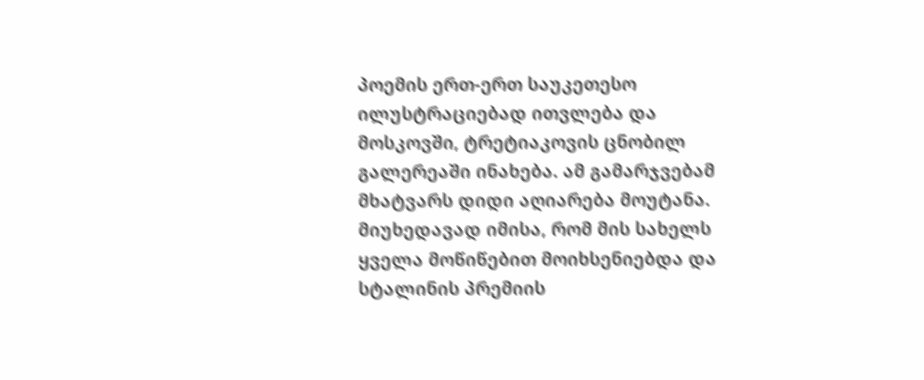პოემის ერთ-ერთ საუკეთესო ილუსტრაციებად ითვლება და მოსკოვში, ტრეტიაკოვის ცნობილ გალერეაში ინახება. ამ გამარჯვებამ მხატვარს დიდი აღიარება მოუტანა.
მიუხედავად იმისა, რომ მის სახელს ყველა მოწიწებით მოიხსენიებდა და სტალინის პრემიის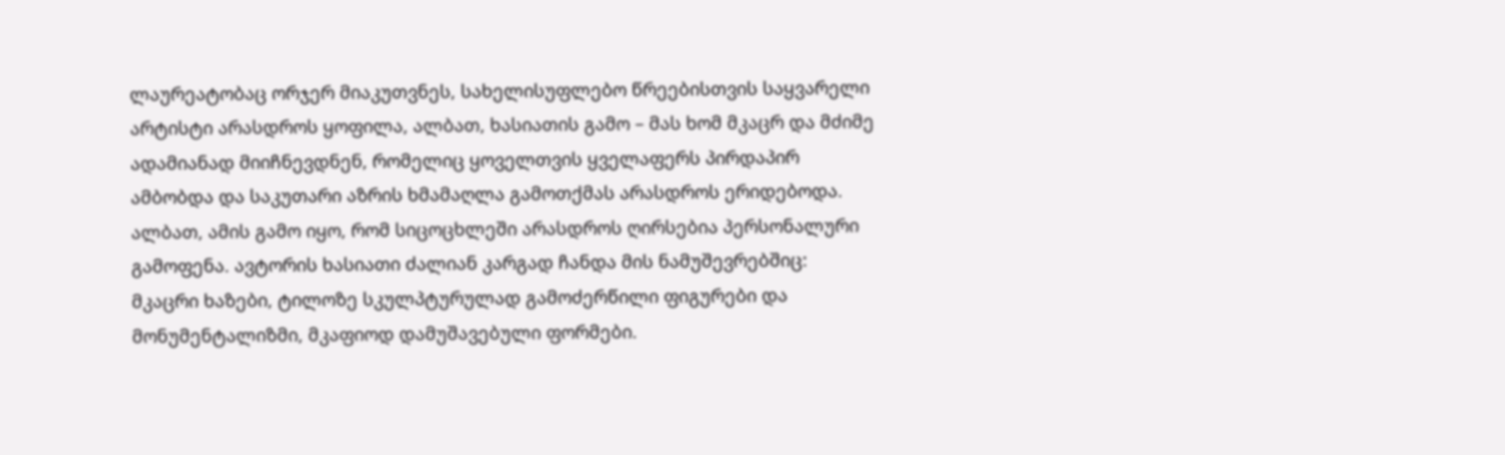ლაურეატობაც ორჯერ მიაკუთვნეს, სახელისუფლებო წრეებისთვის საყვარელი არტისტი არასდროს ყოფილა, ალბათ, ხასიათის გამო – მას ხომ მკაცრ და მძიმე ადამიანად მიიჩნევდნენ, რომელიც ყოველთვის ყველაფერს პირდაპირ ამბობდა და საკუთარი აზრის ხმამაღლა გამოთქმას არასდროს ერიდებოდა. ალბათ, ამის გამო იყო, რომ სიცოცხლეში არასდროს ღირსებია პერსონალური გამოფენა. ავტორის ხასიათი ძალიან კარგად ჩანდა მის ნამუშევრებშიც: მკაცრი ხაზები, ტილოზე სკულპტურულად გამოძერწილი ფიგურები და მონუმენტალიზმი, მკაფიოდ დამუშავებული ფორმები.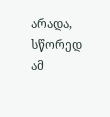არადა, სწორედ ამ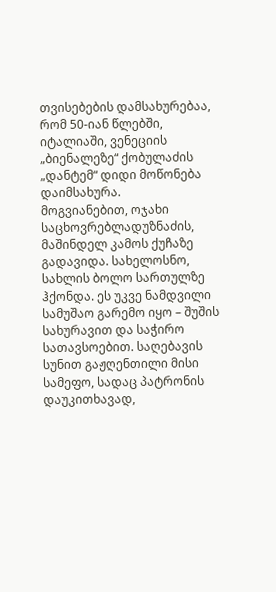თვისებების დამსახურებაა, რომ 50-იან წლებში, იტალიაში, ვენეციის „ბიენალეზე“ ქობულაძის „დანტემ“ დიდი მოწონება დაიმსახურა.
მოგვიანებით, ოჯახი საცხოვრებლადუზნაძის, მაშინდელ კამოს ქუჩაზე გადავიდა. სახელოსნო, სახლის ბოლო სართულზე ჰქონდა. ეს უკვე ნამდვილი სამუშაო გარემო იყო – შუშის სახურავით და საჭირო სათავსოებით. საღებავის სუნით გაჟღენთილი მისი სამეფო, სადაც პატრონის დაუკითხავად,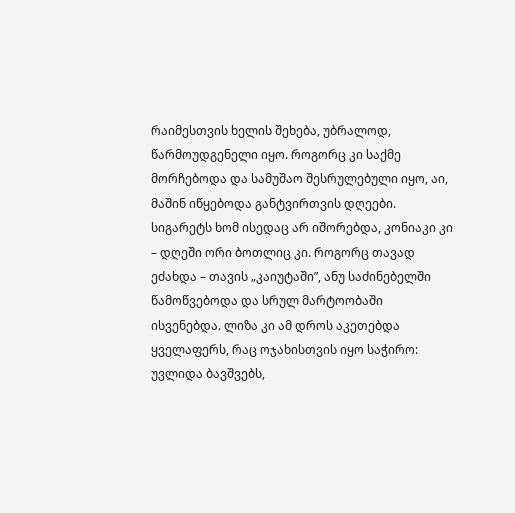რაიმესთვის ხელის შეხება, უბრალოდ, წარმოუდგენელი იყო. როგორც კი საქმე მორჩებოდა და სამუშაო შესრულებული იყო, აი, მაშინ იწყებოდა განტვირთვის დღეები. სიგარეტს ხომ ისედაც არ იშორებდა, კონიაკი კი – დღეში ორი ბოთლიც კი. როგორც თავად ეძახდა – თავის „კაიუტაში”, ანუ საძინებელში წამოწვებოდა და სრულ მარტოობაში ისვენებდა. ლიზა კი ამ დროს აკეთებდა ყველაფერს, რაც ოჯახისთვის იყო საჭირო: უვლიდა ბავშვებს,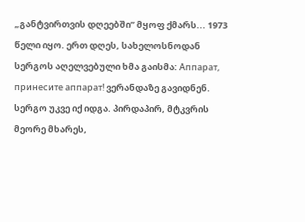„განტვირთვის დღეებში” მყოფ ქმარს... 1973 წელი იყო. ერთ დღეს, სახელოსნოდან სერგოს აღელვებული ხმა გაისმა: Аппарат, принесите аппарат! ვერანდაზე გავიდნენ. სერგო უკვე იქ იდგა. პირდაპირ, მტკვრის მეორე მხარეს,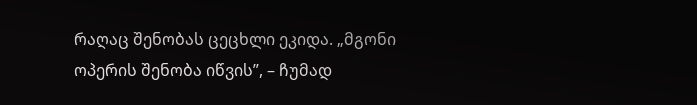რაღაც შენობას ცეცხლი ეკიდა. „მგონი ოპერის შენობა იწვის”, – ჩუმად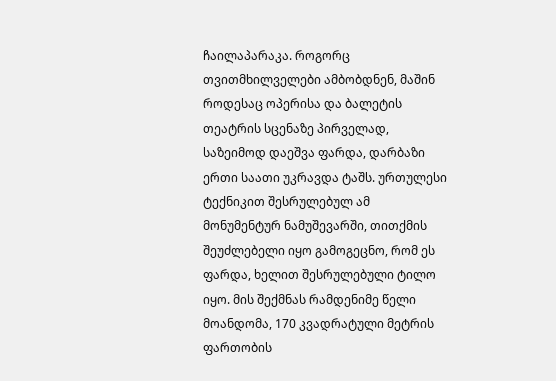ჩაილაპარაკა. როგორც თვითმხილველები ამბობდნენ, მაშინ როდესაც ოპერისა და ბალეტის თეატრის სცენაზე პირველად, საზეიმოდ დაეშვა ფარდა, დარბაზი ერთი საათი უკრავდა ტაშს. ურთულესი ტექნიკით შესრულებულ ამ მონუმენტურ ნამუშევარში, თითქმის შეუძლებელი იყო გამოგეცნო, რომ ეს ფარდა, ხელით შესრულებული ტილო იყო. მის შექმნას რამდენიმე წელი მოანდომა, 170 კვადრატული მეტრის ფართობის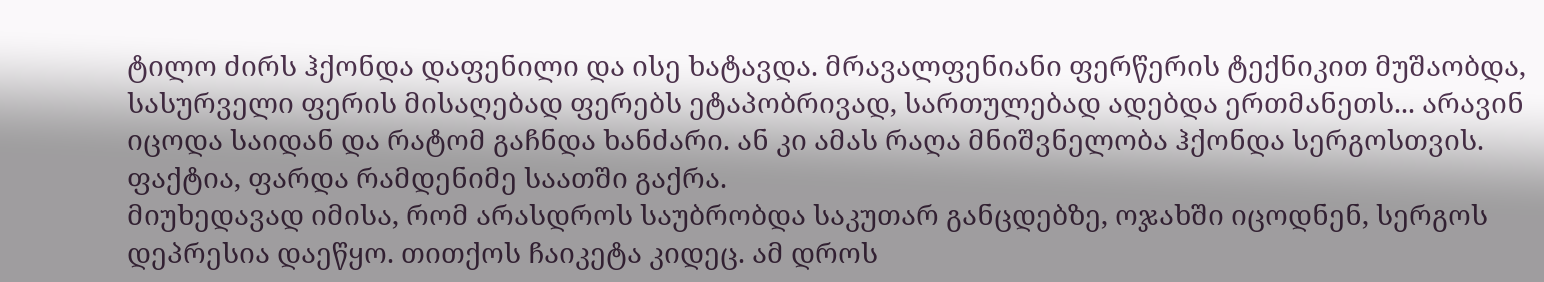ტილო ძირს ჰქონდა დაფენილი და ისე ხატავდა. მრავალფენიანი ფერწერის ტექნიკით მუშაობდა, სასურველი ფერის მისაღებად ფერებს ეტაპობრივად, სართულებად ადებდა ერთმანეთს... არავინ იცოდა საიდან და რატომ გაჩნდა ხანძარი. ან კი ამას რაღა მნიშვნელობა ჰქონდა სერგოსთვის. ფაქტია, ფარდა რამდენიმე საათში გაქრა.
მიუხედავად იმისა, რომ არასდროს საუბრობდა საკუთარ განცდებზე, ოჯახში იცოდნენ, სერგოს დეპრესია დაეწყო. თითქოს ჩაიკეტა კიდეც. ამ დროს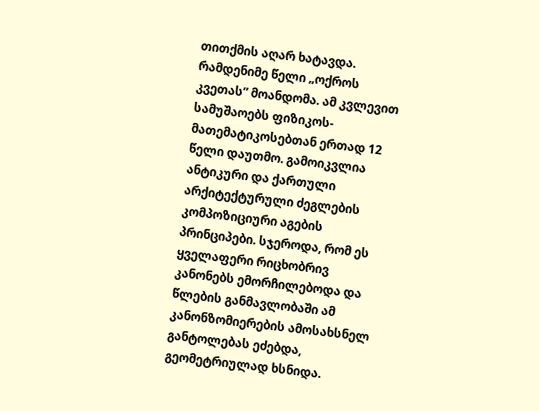თითქმის აღარ ხატავდა. რამდენიმე წელი „ოქროს კვეთას” მოანდომა. ამ კვლევით სამუშაოებს ფიზიკოს-მათემატიკოსებთან ერთად 12 წელი დაუთმო. გამოიკვლია ანტიკური და ქართული არქიტექტურული ძეგლების კომპოზიციური აგების პრინციპები. სჯეროდა, რომ ეს ყველაფერი რიცხობრივ კანონებს ემორჩილებოდა და წლების განმავლობაში ამ კანონზომიერების ამოსახსნელ განტოლებას ეძებდა, გეომეტრიულად ხსნიდა.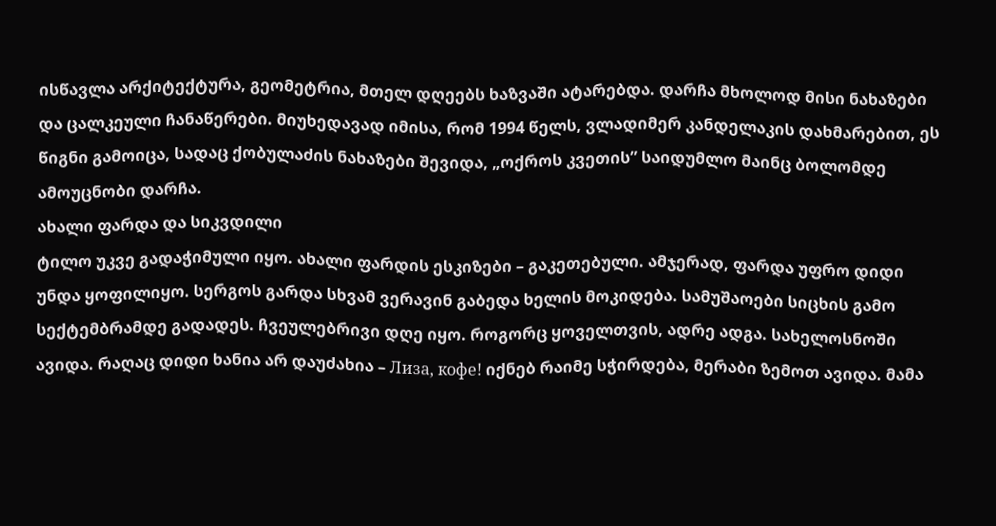ისწავლა არქიტექტურა, გეომეტრია, მთელ დღეებს ხაზვაში ატარებდა. დარჩა მხოლოდ მისი ნახაზები და ცალკეული ჩანაწერები. მიუხედავად იმისა, რომ 1994 წელს, ვლადიმერ კანდელაკის დახმარებით, ეს წიგნი გამოიცა, სადაც ქობულაძის ნახაზები შევიდა, „ოქროს კვეთის” საიდუმლო მაინც ბოლომდე ამოუცნობი დარჩა.
ახალი ფარდა და სიკვდილი
ტილო უკვე გადაჭიმული იყო. ახალი ფარდის ესკიზები – გაკეთებული. ამჯერად, ფარდა უფრო დიდი უნდა ყოფილიყო. სერგოს გარდა სხვამ ვერავინ გაბედა ხელის მოკიდება. სამუშაოები სიცხის გამო სექტემბრამდე გადადეს. ჩვეულებრივი დღე იყო. როგორც ყოველთვის, ადრე ადგა. სახელოსნოში ავიდა. რაღაც დიდი ხანია არ დაუძახია – Лиза, кофе! იქნებ რაიმე სჭირდება, მერაბი ზემოთ ავიდა. მამა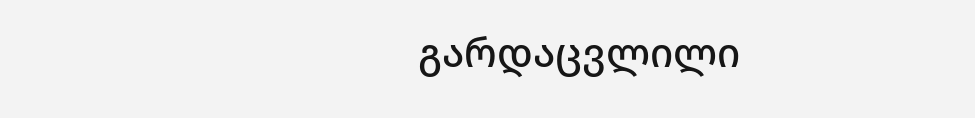გარდაცვლილი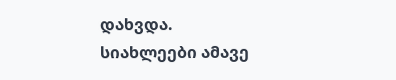დახვდა.
სიახლეები ამავე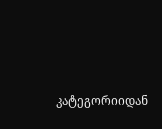კატეგორიიდან